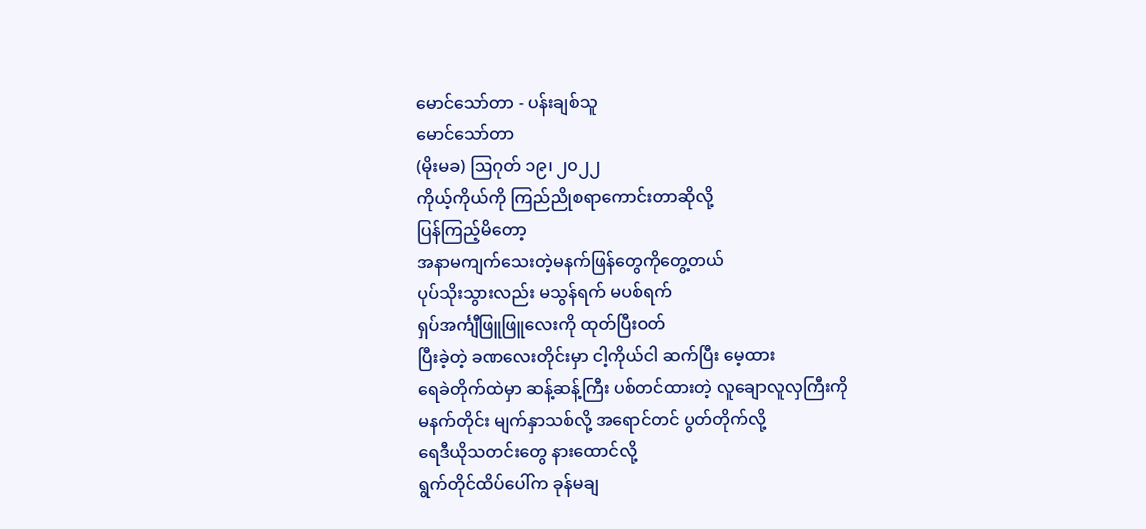မောင်သော်တာ - ပန်းချစ်သူ
မောင်သော်တာ
(မိုးမခ) ဩဂုတ် ၁၉၊ ၂၀၂၂
ကိုယ့်ကိုယ်ကို ကြည်ညိုစရာကောင်းတာဆိုလို့
ပြန်ကြည့်မိတော့
အနာမကျက်သေးတဲ့မနက်ဖြန်တွေကိုတွေ့တယ်
ပုပ်သိုးသွားလည်း မသွန်ရက် မပစ်ရက်
ရှပ်အင်္ကျီဖြူဖြူလေးကို ထုတ်ပြီးဝတ်
ပြီးခဲ့တဲ့ ခဏလေးတိုင်းမှာ ငါ့ကိုယ်ငါ ဆက်ပြီး မေ့ထား
ရေခဲတိုက်ထဲမှာ ဆန့်ဆန့်ကြီး ပစ်တင်ထားတဲ့ လူချောလူလှကြီးကို
မနက်တိုင်း မျက်နှာသစ်လို့ အရောင်တင် ပွတ်တိုက်လို့
ရေဒီယိုသတင်းတွေ နားထောင်လို့
ရွက်တိုင်ထိပ်ပေါ်က ခုန်မချ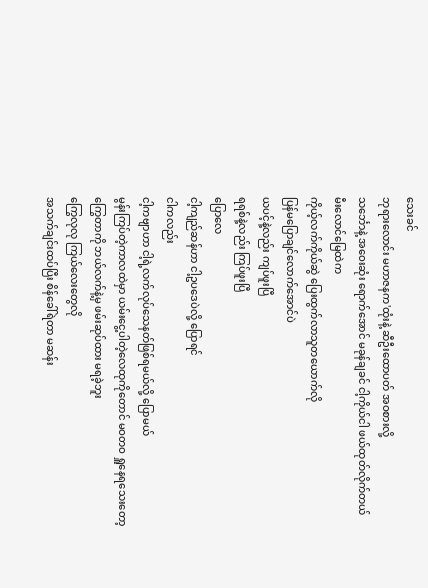သေးခင်
ဘုရားလောင်း မဟာဇနက'ထုံးနဲ့ ဆီဦးထောပတ် အဝစားလို့
သင်္ဘောနဲ့ အဝေးဆုံး ရောက်အောင် မခုန်ချခင် ငါ့ကိုယ်ငါ ဖယ်ထုတ်လိုက်တယ်
မီးလောင်မြေထဲက
ကိုယ့်လက်ကိုယ်ဆွဲ ပြေးထွက်လာသူတယောက်လို
ပြန်မပြောချင်လောက်အောင်ပဲ
ယပင့်နဲ့လည်း ကျပ်ဖူးပြီ
ရရစ်နဲ့လည်း ကြပ်ဖူးပြီ
ပြောလေ
ငါ့ကျည်ဆန်ဟာ ငါ့ဥပဒေပဲလို့ ပြောရင်
ငါကလည်း
ငါ့ကဗျာဟာ ငါ့ရဲ့လက်လုပ်သေနတ်ဖြစ်ရမယ်လို့ ပြောမယ်
မွန်းကြပ်တဲ့ကာလထဲမှာ ယမ်းငွေ့ပါတဲ့လေထုကိုတောင် မဝတဝ ရှူနေရသေးတော့
ကြွေတာကို ဘယ်လက်နဲ့မှ ဖမ်းဆုပ်ထား မရခဲ့ဘူး
ကြွေလုလု ကြယ်လေးတွေလို
အသက်ချင်းထပ်ပြီး စိန်ခေါ်ရဲတာ မဆန်း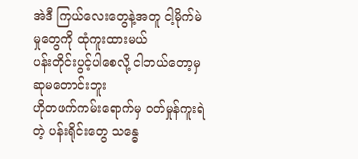အဲဒီ ကြယ်လေးတွေနဲ့အတူ ငါ့မိုက်မဲမှုတွေကို ထုံကူးထားမယ်
ပန်းတိုင်းပွင့်ပါစေလို့ ငါဘယ်တော့မှ ဆုမတောင်းဘူး
ဟိုတဖက်ကမ်းရောက်မှ ဝတ်မှုန်ကူးရဲတဲ့ ပန်းရိုင်းတွေ သန္ဓေ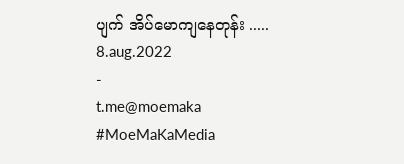ပျက် အိပ်မောကျနေတုန်း .....
8.aug.2022
-
t.me@moemaka
#MoeMaKaMedia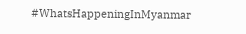#WhatsHappeningInMyanmar